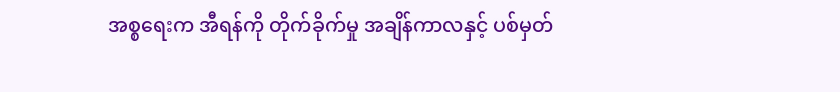အစ္စရေးက အီရန်ကို တိုက်ခိုက်မှု အချိန်ကာလနှင့် ပစ်မှတ်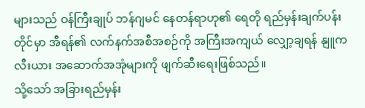များသည် ဝန်ကြီးချုပ် ဘန်ဂျမင် နေတန်ရာဟု၏ ရေတို ရည်မှန်းချက်ပန်းတိုင်မှာ အီရန်၏ လက်နက်အစီအစဉ်ကို အကြီးအကျယ် လျှော့ချရန် နျူကလီးယား အဆောက်အအုံများကို ဖျက်ဆီးရေးဖြစ်သည်။
သို့သော် အခြားရည်မှန်း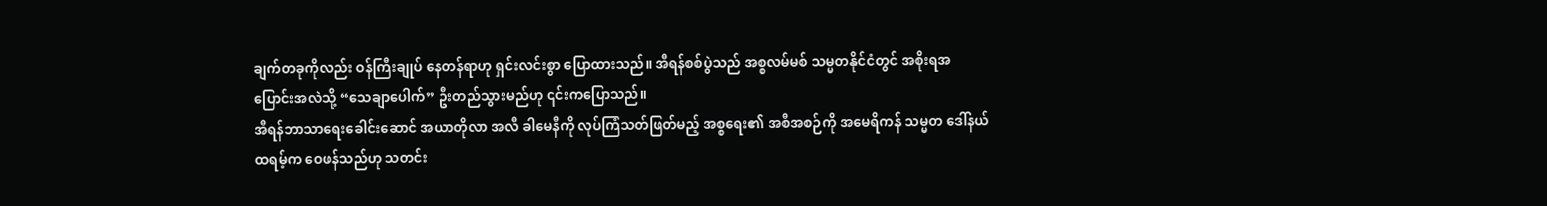ချက်တခုကိုလည်း ဝန်ကြီးချုပ် နေတန်ရာဟု ရှင်းလင်းစွာ ပြောထားသည်။ အီရန်စစ်ပွဲသည် အစ္စလမ်မစ် သမ္မတနိုင်ငံတွင် အစိုးရအပြောင်းအလဲသို့ “သေချာပေါက်” ဦးတည်သွားမည်ဟု ၎င်းကပြောသည်။
အီရန်ဘာသာရေးခေါင်းဆောင် အယာတိုလာ အလီ ခါမေနီကို လုပ်ကြံသတ်ဖြတ်မည့် အစ္စရေး၏ အစီအစဉ်ကို အမေရိကန် သမ္မတ ဒေါ်နယ်ထရမ့်က ဝေဖန်သည်ဟု သတင်း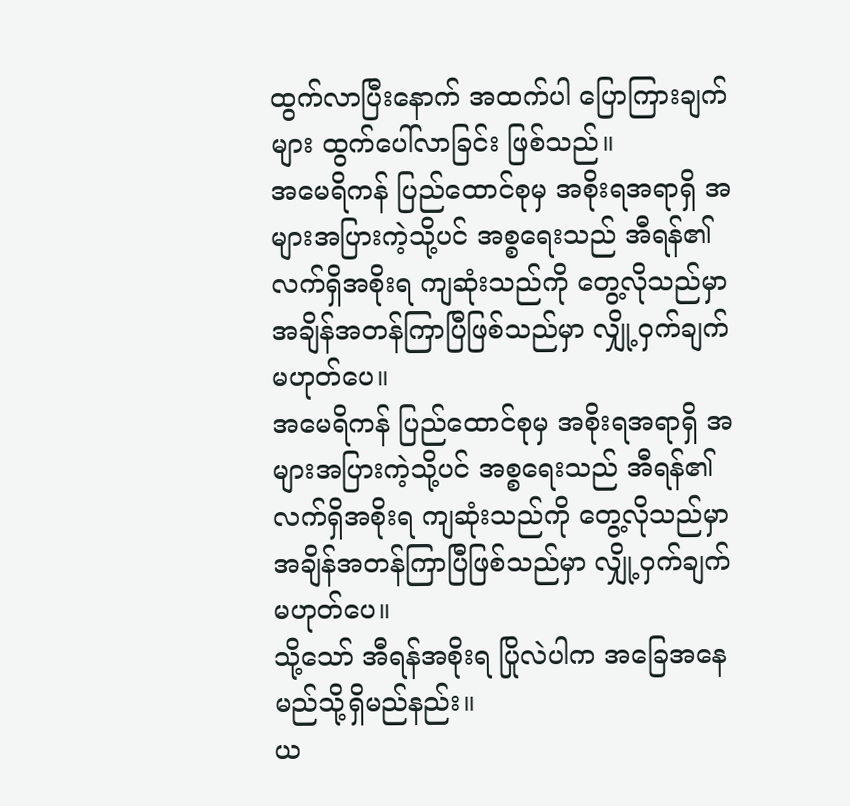ထွက်လာပြီးနောက် အထက်ပါ ပြောကြားချက်များ ထွက်ပေါ်လာခြင်း ဖြစ်သည်။
အမေရိကန် ပြည်ထောင်စုမှ အစိုးရအရာရှိ အများအပြားကဲ့သို့ပင် အစ္စရေးသည် အီရန်၏ လက်ရှိအစိုးရ ကျဆုံးသည်ကို တွေ့လိုသည်မှာ အချိန်အတန်ကြာပြီဖြစ်သည်မှာ လျှို့ဝှက်ချက် မဟုတ်ပေ။
အမေရိကန် ပြည်ထောင်စုမှ အစိုးရအရာရှိ အများအပြားကဲ့သို့ပင် အစ္စရေးသည် အီရန်၏ လက်ရှိအစိုးရ ကျဆုံးသည်ကို တွေ့လိုသည်မှာ အချိန်အတန်ကြာပြီဖြစ်သည်မှာ လျှို့ဝှက်ချက် မဟုတ်ပေ။
သို့သော် အီရန်အစိုးရ ပြိုလဲပါက အခြေအနေ မည်သို့ရှိမည်နည်း။
ယ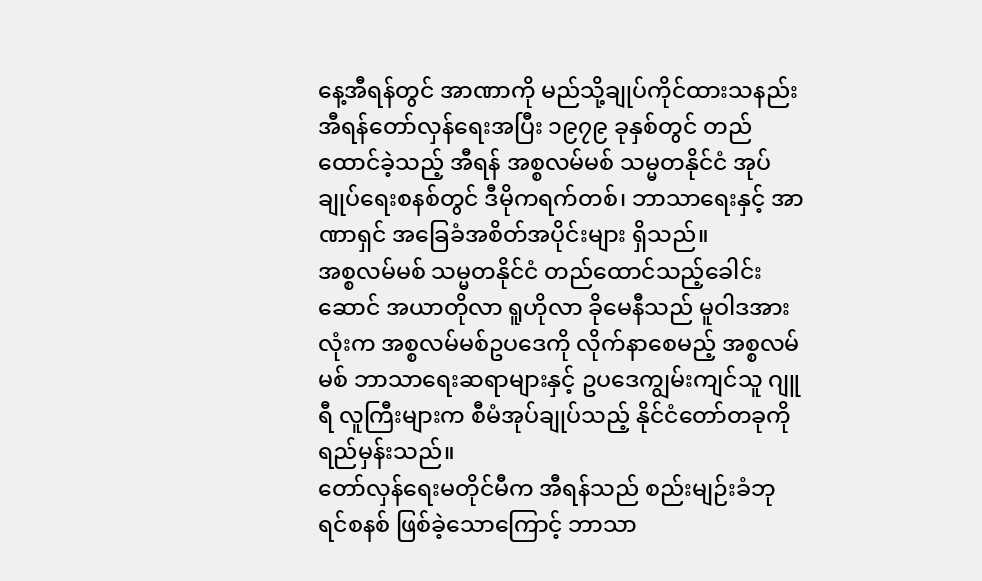နေ့အီရန်တွင် အာဏာကို မည်သို့ချုပ်ကိုင်ထားသနည်း
အီရန်တော်လှန်ရေးအပြီး ၁၉၇၉ ခုနှစ်တွင် တည်ထောင်ခဲ့သည့် အီရန် အစ္စလမ်မစ် သမ္မတနိုင်ငံ အုပ်ချုပ်ရေးစနစ်တွင် ဒီမိုကရက်တစ်၊ ဘာသာရေးနှင့် အာဏာရှင် အခြေခံအစိတ်အပိုင်းများ ရှိသည်။
အစ္စလမ်မစ် သမ္မတနိုင်ငံ တည်ထောင်သည့်ခေါင်းဆောင် အယာတိုလာ ရူဟိုလာ ခိုမေနီသည် မူဝါဒအားလုံးက အစ္စလမ်မစ်ဥပဒေကို လိုက်နာစေမည့် အစ္စလမ်မစ် ဘာသာရေးဆရာများနှင့် ဥပဒေကျွမ်းကျင်သူ ဂျူရီ လူကြီးများက စီမံအုပ်ချုပ်သည့် နိုင်ငံတော်တခုကို ရည်မှန်းသည်။
တော်လှန်ရေးမတိုင်မီက အီရန်သည် စည်းမျဉ်းခံဘုရင်စနစ် ဖြစ်ခဲ့သောကြောင့် ဘာသာ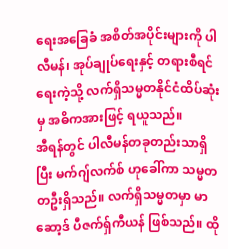ရေးအခြေခံ အစိတ်အပိုင်းများကို ပါလီမန်၊ အုပ်ချုပ်ရေးနှင့် တရားစီရင်ရေးကဲ့သို့ လက်ရှိသမ္မတနိုင်ငံထိပ်ဆုံးမှ အဓိကအားဖြင့် ရယူသည်။
အီရန်တွင် ပါလီမန်တခုတည်းသာရှိပြီး မက်ဂျ်လက်စ် ဟုခေါ်ကာ သမ္မတတဦးရှိသည်။ လက်ရှိသမ္မတမှာ မာဆော့ဒ် ပီဇက်ရှ်ကီယန် ဖြစ်သည်။ ထို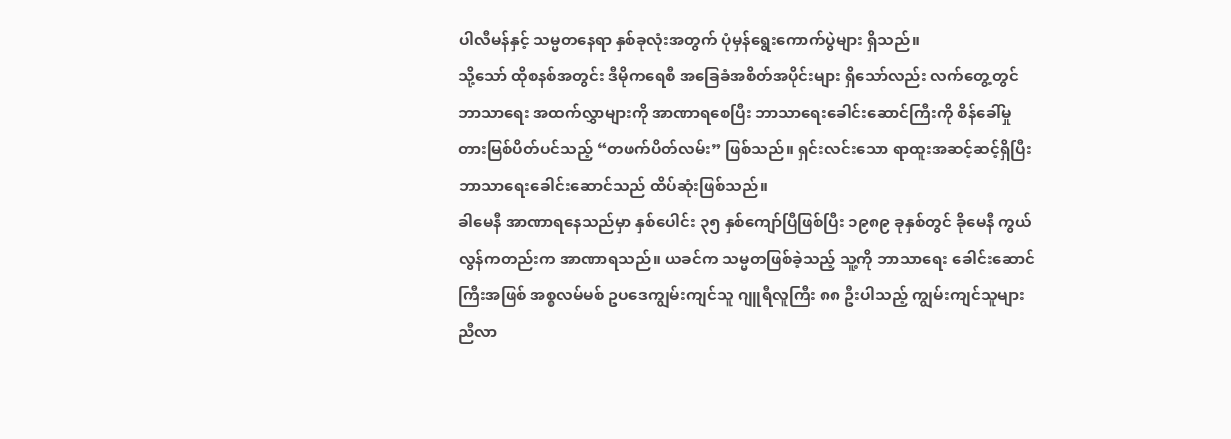ပါလီမန်နှင့် သမ္မတနေရာ နှစ်ခုလုံးအတွက် ပုံမှန်ရွေးကောက်ပွဲများ ရှိသည်။
သို့သော် ထိုစနစ်အတွင်း ဒီမိုကရေစီ အခြေခံအစိတ်အပိုင်းများ ရှိသော်လည်း လက်တွေ့တွင် ဘာသာရေး အထက်လွှာများကို အာဏာရစေပြီး ဘာသာရေးခေါင်းဆောင်ကြီးကို စိန်ခေါ်မှု တားမြစ်ပိတ်ပင်သည့် “တဖက်ပိတ်လမ်း” ဖြစ်သည်။ ရှင်းလင်းသော ရာထူးအဆင့်ဆင့်ရှိပြီး ဘာသာရေးခေါင်းဆောင်သည် ထိပ်ဆုံးဖြစ်သည်။
ခါမေနီ အာဏာရနေသည်မှာ နှစ်ပေါင်း ၃၅ နှစ်ကျော်ပြီဖြစ်ပြီး ၁၉၈၉ ခုနှစ်တွင် ခိုမေနီ ကွယ်လွန်ကတည်းက အာဏာရသည်။ ယခင်က သမ္မတဖြစ်ခဲ့သည့် သူ့ကို ဘာသာရေး ခေါင်းဆောင်ကြီးအဖြစ် အစ္စလမ်မစ် ဥပဒေကျွမ်းကျင်သူ ဂျူရီလူကြီး ၈၈ ဦးပါသည့် ကျွမ်းကျင်သူများညီလာ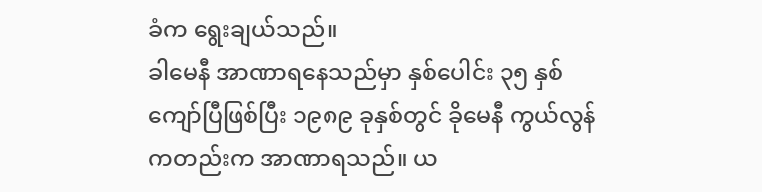ခံက ရွေးချယ်သည်။
ခါမေနီ အာဏာရနေသည်မှာ နှစ်ပေါင်း ၃၅ နှစ်ကျော်ပြီဖြစ်ပြီး ၁၉၈၉ ခုနှစ်တွင် ခိုမေနီ ကွယ်လွန်ကတည်းက အာဏာရသည်။ ယ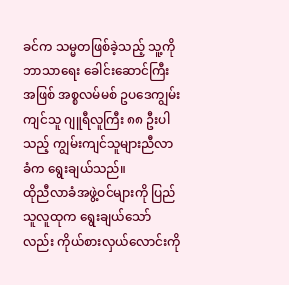ခင်က သမ္မတဖြစ်ခဲ့သည့် သူ့ကို ဘာသာရေး ခေါင်းဆောင်ကြီးအဖြစ် အစ္စလမ်မစ် ဥပဒေကျွမ်းကျင်သူ ဂျူရီလူကြီး ၈၈ ဦးပါသည့် ကျွမ်းကျင်သူများညီလာခံက ရွေးချယ်သည်။
ထိုညီလာခံအဖွဲ့ဝင်များကို ပြည်သူလူထုက ရွေးချယ်သော်လည်း ကိုယ်စားလှယ်လောင်းကို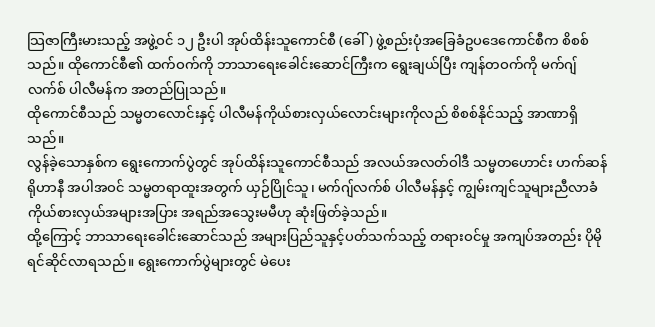သြဇာကြီးမားသည့် အဖွဲ့ဝင် ၁၂ ဦးပါ အုပ်ထိန်းသူကောင်စီ (ခေါ်) ဖွဲ့စည်းပုံအခြေခံဥပဒေကောင်စီက စိစစ်သည်။ ထိုကောင်စီ၏ ထက်ဝက်ကို ဘာသာရေးခေါင်းဆောင်ကြီးက ရွေးချယ်ပြီး ကျန်တဝက်ကို မက်ဂျ်လက်စ် ပါလီမန်က အတည်ပြုသည်။
ထိုကောင်စီသည် သမ္မတလောင်းနှင့် ပါလီမန်ကိုယ်စားလှယ်လောင်းများကိုလည် စိစစ်နိုင်သည့် အာဏာရှိသည်။
လွန်ခဲ့သောနှစ်က ရွေးကောက်ပွဲတွင် အုပ်ထိန်းသူကောင်စီသည် အလယ်အလတ်ဝါဒီ သမ္မတဟောင်း ဟက်ဆန် ရိုဟာနီ အပါအဝင် သမ္မတရာထူးအတွက် ယှဉ်ပြိုင်သူ၊ မက်ဂျ်လက်စ် ပါလီမန်နှင့် ကျွမ်းကျင်သူများညီလာခံ ကိုယ်စားလှယ်အများအပြား အရည်အသွေးမမီဟု ဆုံးဖြတ်ခဲ့သည်။
ထို့ကြောင့် ဘာသာရေးခေါင်းဆောင်သည် အများပြည်သူနှင့်ပတ်သက်သည့် တရားဝင်မှု အကျပ်အတည်း ပိုမို ရင်ဆိုင်လာရသည်။ ရွေးကောက်ပွဲများတွင် မဲပေး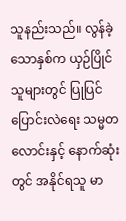သူနည်းသည်။ လွန်ခဲ့သောနှစ်က ယှဉ်ပြိုင်သူများတွင် ပြုပြင်ပြောင်းလဲရေး သမ္မတလောင်းနှင့် နောက်ဆုံးတွင် အနိုင်ရသူ မာ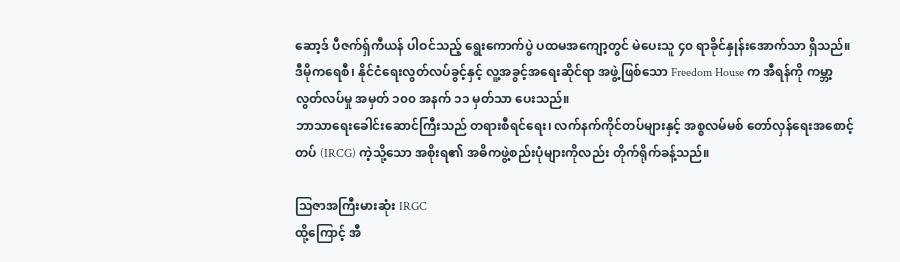ဆော့ဒ် ပီဇက်ရှ်ကီယန် ပါဝင်သည့် ရွေးကောက်ပွဲ ပထမအကျော့တွင် မဲပေးသူ ၄၀ ရာခိုင်နှုန်းအောက်သာ ရှိသည်။
ဒီမိုကရေစီ၊ နိုင်ငံရေးလွတ်လပ်ခွင့်နှင့် လူ့အခွင့်အရေးဆိုင်ရာ အဖွဲ့ဖြစ်သော Freedom House က အီရန်ကို ကမ္ဘာ့လွတ်လပ်မှု အမှတ် ၁၀၀ အနက် ၁၁ မှတ်သာ ပေးသည်။
ဘာသာရေးခေါင်းဆောင်ကြီးသည် တရားစီရင်ရေး၊ လက်နက်ကိုင်တပ်များနှင့် အစ္စလမ်မစ် တော်လှန်ရေးအစောင့်တပ် (IRCG) ကဲ့သို့သော အစိုးရ၏ အဓိကဖွဲ့စည်းပုံများကိုလည်း တိုက်ရိုက်ခန့်သည်။

သြဇာအကြီးမားဆုံး IRGC
ထို့ကြောင့် အီ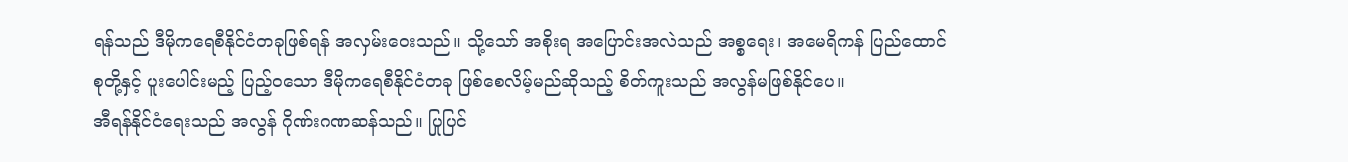ရန်သည် ဒီမိုကရေစီနိုင်ငံတခုဖြစ်ရန် အလှမ်းဝေးသည်။ သို့သော် အစိုးရ အပြောင်းအလဲသည် အစ္စရေး၊ အမေရိကန် ပြည်ထောင်စုတို့နှင့် ပူးပေါင်းမည့် ပြည့်ဝသော ဒီမိုကရေစီနိုင်ငံတခု ဖြစ်စေလိမ့်မည်ဆိုသည့် စိတ်ကူးသည် အလွန်မဖြစ်နိုင်ပေ။
အီရန်နိုင်ငံရေးသည် အလွန် ဂိုဏ်းဂဏဆန်သည်။ ပြုပြင်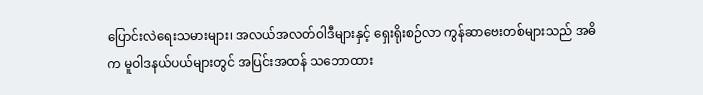ပြောင်းလဲရေးသမားများ၊ အလယ်အလတ်ဝါဒီများနှင့် ရှေးရိုးစဉ်လာ ကွန်ဆာဗေးတစ်များသည် အဓိက မူဝါဒနယ်ပယ်များတွင် အပြင်းအထန် သဘောထား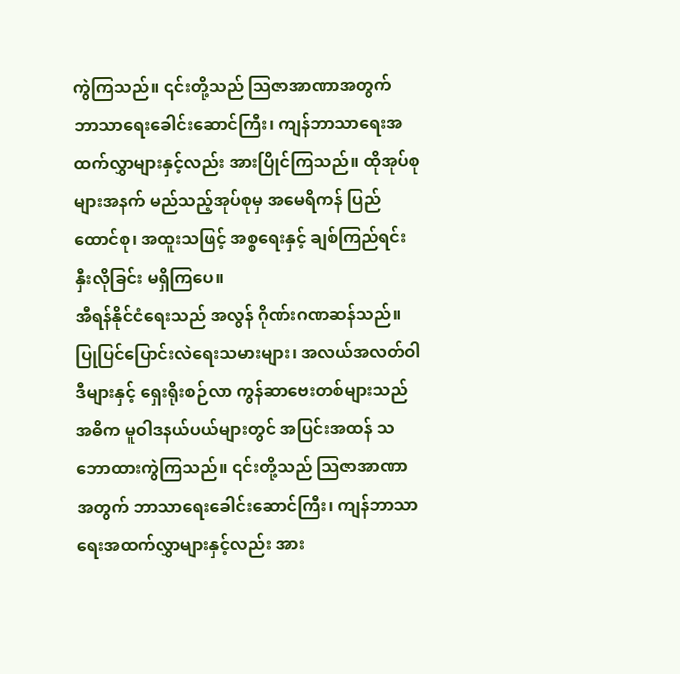ကွဲကြသည်။ ၎င်းတို့သည် သြဇာအာဏာအတွက် ဘာသာရေးခေါင်းဆောင်ကြီး၊ ကျန်ဘာသာရေးအထက်လွှာများနှင့်လည်း အားပြိုင်ကြသည်။ ထိုအုပ်စုများအနက် မည်သည့်အုပ်စုမှ အမေရိကန် ပြည်ထောင်စု၊ အထူးသဖြင့် အစ္စရေးနှင့် ချစ်ကြည်ရင်းနှီးလိုခြင်း မရှိကြပေ။
အီရန်နိုင်ငံရေးသည် အလွန် ဂိုဏ်းဂဏဆန်သည်။ ပြုပြင်ပြောင်းလဲရေးသမားများ၊ အလယ်အလတ်ဝါဒီများနှင့် ရှေးရိုးစဉ်လာ ကွန်ဆာဗေးတစ်များသည် အဓိက မူဝါဒနယ်ပယ်များတွင် အပြင်းအထန် သဘောထားကွဲကြသည်။ ၎င်းတို့သည် သြဇာအာဏာအတွက် ဘာသာရေးခေါင်းဆောင်ကြီး၊ ကျန်ဘာသာရေးအထက်လွှာများနှင့်လည်း အား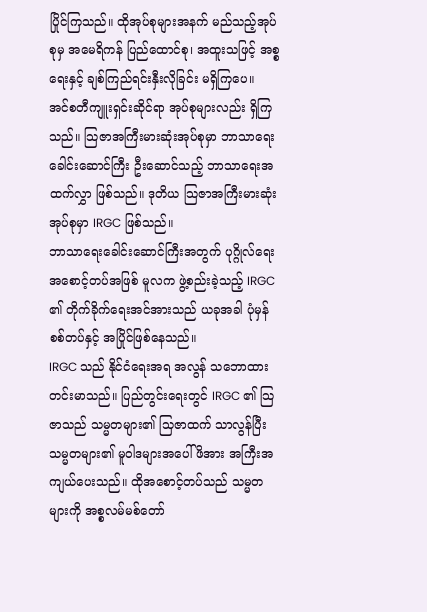ပြိုင်ကြသည်။ ထိုအုပ်စုများအနက် မည်သည့်အုပ်စုမှ အမေရိကန် ပြည်ထောင်စု၊ အထူးသဖြင့် အစ္စရေးနှင့် ချစ်ကြည်ရင်းနှီးလိုခြင်း မရှိကြပေ။
အင်စတီကျူးရှင်းဆိုင်ရာ အုပ်စုများလည်း ရှိကြသည်။ သြဇာအကြီးမားဆုံးအုပ်စုမှာ ဘာသာရေးခေါင်းဆောင်ကြီး ဦးဆောင်သည့် ဘာသာရေးအထက်လွှာ ဖြစ်သည်။ ဒုတိယ သြဇာအကြီးမားဆုံး အုပ်စုမှာ IRGC ဖြစ်သည်။
ဘာသာရေးခေါင်းဆောင်ကြီးအတွက် ပုဂ္ဂိုလ်ရေးအစောင့်တပ်အဖြစ် မူလက ဖွဲ့စည်းခဲ့သည့် IRGC ၏ တိုက်ခိုက်ရေးအင်အားသည် ယခုအခါ ပုံမှန်စစ်တပ်နှင့် အပြိုင်ဖြစ်နေသည်။
IRGC သည် နိုင်ငံရေးအရ အလွန် သဘောထားတင်းမာသည်။ ပြည်တွင်းရေးတွင် IRGC ၏ သြဇာသည် သမ္မတများ၏ သြဇာထက် သာလွန်ပြီး သမ္မတများ၏ မူဝါဒများအပေါ် ဖိအား အကြီးအကျယ်ပေးသည်။ ထိုအစောင့်တပ်သည် သမ္မတများကို အစ္စလမ်မစ်တော်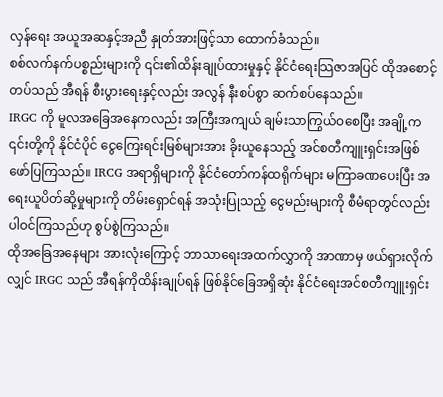လှန်ရေး အယူအဆနှင့်အညီ နှုတ်အားဖြင့်သာ ထောက်ခံသည်။
စစ်လက်နက်ပစ္စည်းများကို ၎င်း၏ထိန်းချုပ်ထားမှုနှင့် နိုင်ငံရေးသြဇာအပြင် ထိုအစောင့်တပ်သည် အီရန် စီးပွားရေးနှင့်လည်း အလွန် နီးစပ်စွာ ဆက်စပ်နေသည်။
IRGC ကို မူလအခြေအနေကလည်း အကြီးအကျယ် ချမ်းသာကြွယ်ဝစေပြီး အချို့က ၎င်းတို့ကို နိုင်ငံပိုင် ငွေကြေးရင်းမြစ်များအား ခိုးယူနေသည့် အင်စတီကျူးရှင်းအဖြစ် ဖော်ပြကြသည်။ IRCG အရာရှိများကို နိုင်ငံတော်ကန်ထရိုက်များ မကြာခဏပေးပြီး အရေးယူပိတ်ဆို့မှုများကို တိမ်းရှောင်ရန် အသုံးပြုသည့် ငွေမည်းများကို စီမံရာတွင်လည်း ပါဝင်ကြသည်ဟု စွပ်စွဲကြသည်။
ထိုအခြေအနေများ အားလုံးကြောင့် ဘာသာရေးအထက်လွှာကို အာဏာမှ ဖယ်ရှားလိုက်လျှင် IRGC သည် အီရန်ကိုထိန်းချုပ်ရန် ဖြစ်နိုင်ခြေအရှိဆုံး နိုင်ငံရေးအင်စတီကျူးရှင်း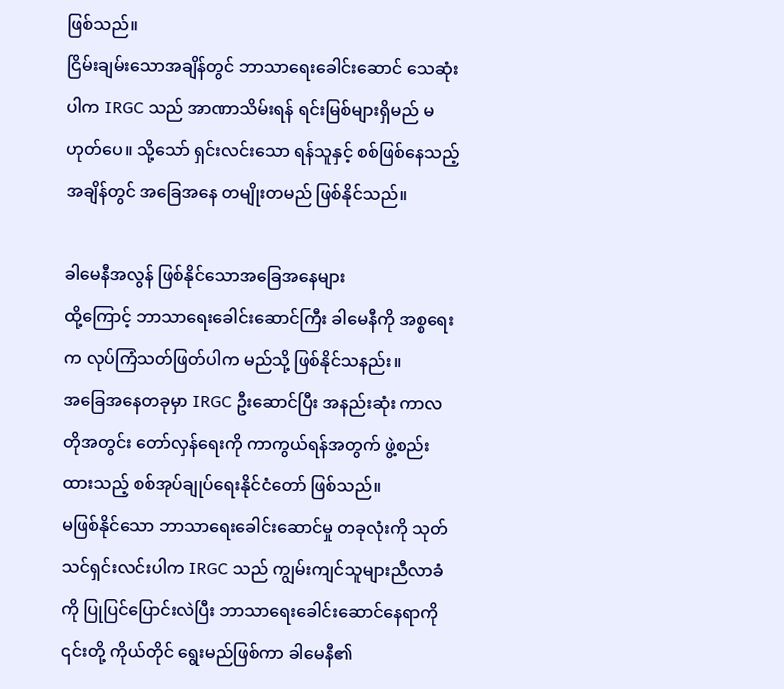ဖြစ်သည်။
ငြိမ်းချမ်းသောအချိန်တွင် ဘာသာရေးခေါင်းဆောင် သေဆုံးပါက IRGC သည် အာဏာသိမ်းရန် ရင်းမြစ်များရှိမည် မဟုတ်ပေ။ သို့သော် ရှင်းလင်းသော ရန်သူနှင့် စစ်ဖြစ်နေသည့်အချိန်တွင် အခြေအနေ တမျိုးတမည် ဖြစ်နိုင်သည်။

ခါမေနီအလွန် ဖြစ်နိုင်သောအခြေအနေများ
ထို့ကြောင့် ဘာသာရေးခေါင်းဆောင်ကြီး ခါမေနီကို အစ္စရေးက လုပ်ကြံသတ်ဖြတ်ပါက မည်သို့ ဖြစ်နိုင်သနည်း။
အခြေအနေတခုမှာ IRGC ဦးဆောင်ပြီး အနည်းဆုံး ကာလတိုအတွင်း တော်လှန်ရေးကို ကာကွယ်ရန်အတွက် ဖွဲ့စည်းထားသည့် စစ်အုပ်ချုပ်ရေးနိုင်ငံတော် ဖြစ်သည်။
မဖြစ်နိုင်သော ဘာသာရေးခေါင်းဆောင်မှု တခုလုံးကို သုတ်သင်ရှင်းလင်းပါက IRGC သည် ကျွမ်းကျင်သူများညီလာခံကို ပြုပြင်ပြောင်းလဲပြီး ဘာသာရေးခေါင်းဆောင်နေရာကို ၎င်းတို့ ကိုယ်တိုင် ရွေးမည်ဖြစ်ကာ ခါမေနီ၏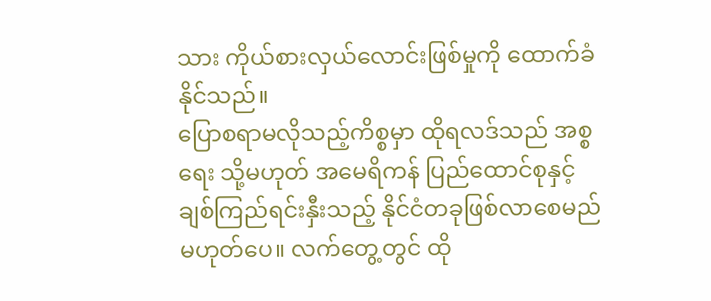သား ကိုယ်စားလှယ်လောင်းဖြစ်မှုကို ထောက်ခံနိုင်သည်။
ပြောစရာမလိုသည့်ကိစ္စမှာ ထိုရလဒ်သည် အစ္စရေး သို့မဟုတ် အမေရိကန် ပြည်ထောင်စုနှင့် ချစ်ကြည်ရင်းနှီးသည့် နိုင်ငံတခုဖြစ်လာစေမည် မဟုတ်ပေ။ လက်တွေ့တွင် ထို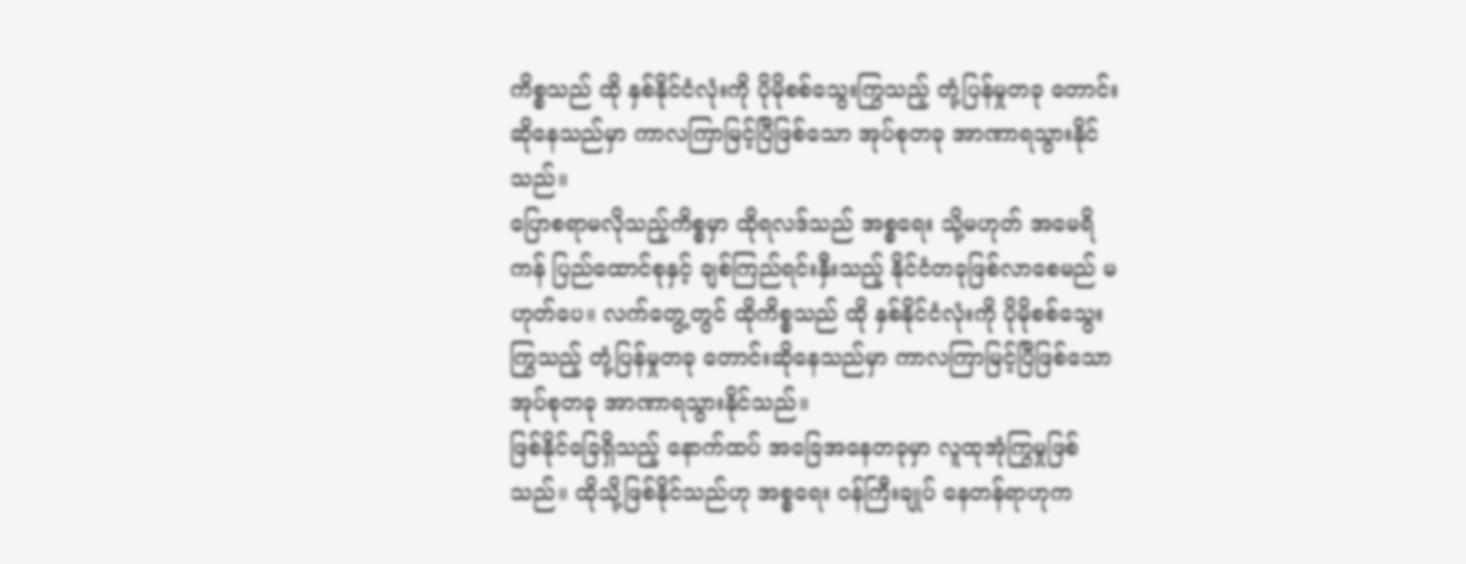ကိစ္စသည် ထို နှစ်နိုင်ငံလုံးကို ပိုမိုစစ်သွေးကြွသည့် တုံ့ပြန်မှုတခု တောင်းဆိုနေသည်မှာ ကာလကြာမြင့်ပြီဖြစ်သော အုပ်စုတခု အာဏာရသွားနိုင်သည်။
ပြောစရာမလိုသည့်ကိစ္စမှာ ထိုရလဒ်သည် အစ္စရေး သို့မဟုတ် အမေရိကန် ပြည်ထောင်စုနှင့် ချစ်ကြည်ရင်းနှီးသည့် နိုင်ငံတခုဖြစ်လာစေမည် မဟုတ်ပေ။ လက်တွေ့တွင် ထိုကိစ္စသည် ထို နှစ်နိုင်ငံလုံးကို ပိုမိုစစ်သွေးကြွသည့် တုံ့ပြန်မှုတခု တောင်းဆိုနေသည်မှာ ကာလကြာမြင့်ပြီဖြစ်သော အုပ်စုတခု အာဏာရသွားနိုင်သည်။
ဖြစ်နိုင်ခြေရှိသည့် နောက်ထပ် အခြေအနေတခုမှာ လူထုအုံကြွမှုဖြစ်သည်။ ထိုသို့ဖြစ်နိုင်သည်ဟု အစ္စရေး ဝန်ကြီးချုပ် နေတန်ရာဟုက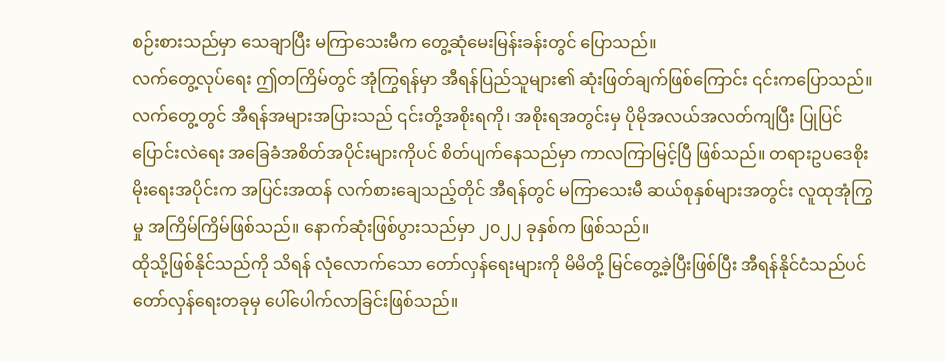စဉ်းစားသည်မှာ သေချာပြီး မကြာသေးမီက တွေ့ဆုံမေးမြန်းခန်းတွင် ပြောသည်။
လက်တွေ့လုပ်ရေး ဤတကြိမ်တွင် အုံကြွရန်မှာ အီရန်ပြည်သူများ၏ ဆုံးဖြတ်ချက်ဖြစ်ကြောင်း ၎င်းကပြောသည်။
လက်တွေ့တွင် အီရန်အများအပြားသည် ၎င်းတို့အစိုးရကို၊ အစိုးရအတွင်းမှ ပိုမိုအလယ်အလတ်ကျပြီး ပြုပြင်ပြောင်းလဲရေး အခြေခံအစိတ်အပိုင်းများကိုပင် စိတ်ပျက်နေသည်မှာ ကာလကြာမြင့်ပြီ ဖြစ်သည်။ တရားဥပဒေစိုးမိုးရေးအပိုင်းက အပြင်းအထန် လက်စားချေသည့်တိုင် အီရန်တွင် မကြာသေးမီ ဆယ်စုနှစ်များအတွင်း လူထုအုံကြွမှု အကြိမ်ကြိမ်ဖြစ်သည်။ နောက်ဆုံးဖြစ်ပွားသည်မှာ ၂၀၂၂ ခုနှစ်က ဖြစ်သည်။
ထိုသို့ဖြစ်နိုင်သည်ကို သိရန် လုံလောက်သော တော်လှန်ရေးများကို မိမိတို့ မြင်တွေ့ခဲ့ပြီးဖြစ်ပြီး အီရန်နိုင်ငံသည်ပင် တော်လှန်ရေးတခုမှ ပေါ်ပေါက်လာခြင်းဖြစ်သည်။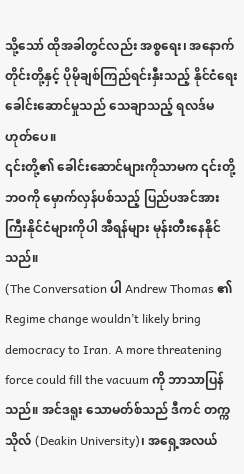သို့သော် ထိုအခါတွင်လည်း အစ္စရေး၊ အနောက်တိုင်းတို့နှင့် ပိုမိုချစ်ကြည်ရင်းနှီးသည့် နိုင်ငံရေးခေါင်းဆောင်မှုသည် သေချာသည့် ရလဒ်မဟုတ်ပေ။
၎င်းတို့၏ ခေါင်းဆောင်များကိုသာမက ၎င်းတို့ဘဝကို မှောက်လှန်ပစ်သည့် ပြည်ပအင်အားကြီးနိုင်ငံများကိုပါ အီရန်များ မုန်းတီးနေနိုင်သည်။
(The Conversation ပါ Andrew Thomas ၏ Regime change wouldn’t likely bring democracy to Iran. A more threatening force could fill the vacuum ကို ဘာသာပြန်သည်။ အင်ဒရူး သောမတ်စ်သည် ဒီကင် တက္ကသိုလ် (Deakin University)၊ အရှေ့အလယ်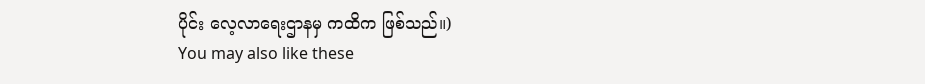ပိုင်း လေ့လာရေးဌာနမှ ကထိက ဖြစ်သည်။)
You may also like these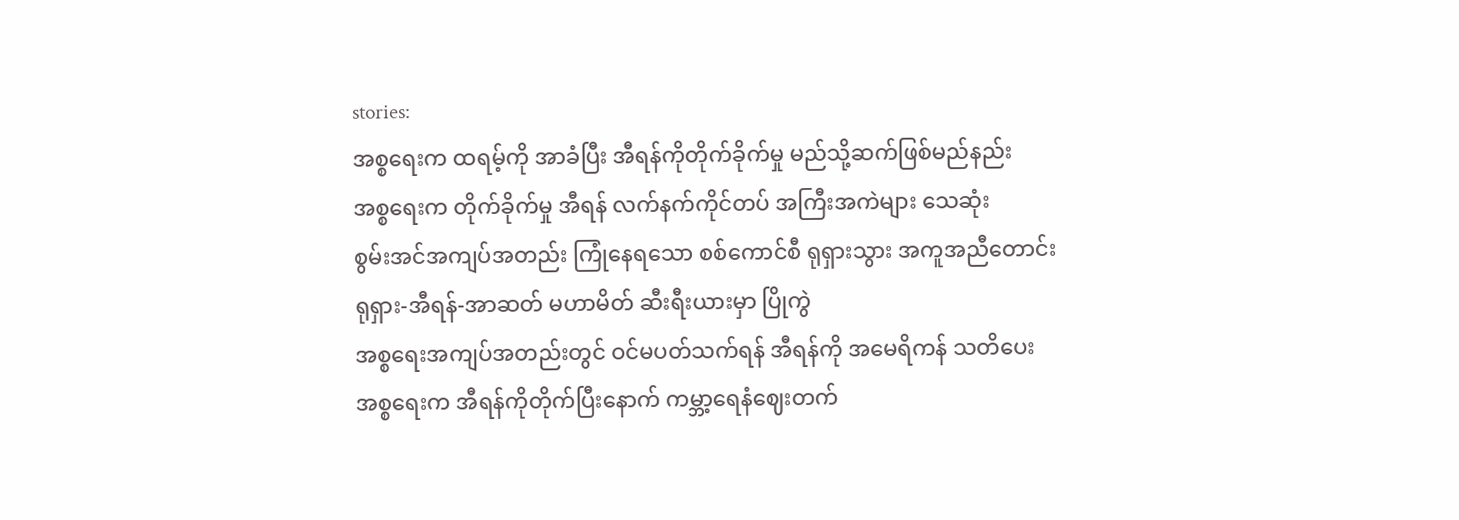stories:
အစ္စရေးက ထရမ့်ကို အာခံပြီး အီရန်ကိုတိုက်ခိုက်မှု မည်သို့ဆက်ဖြစ်မည်နည်း
အစ္စရေးက တိုက်ခိုက်မှု အီရန် လက်နက်ကိုင်တပ် အကြီးအကဲများ သေဆုံး
စွမ်းအင်အကျပ်အတည်း ကြုံနေရသော စစ်ကောင်စီ ရုရှားသွား အကူအညီတောင်း
ရုရှား-အီရန်-အာဆတ် မဟာမိတ် ဆီးရီးယားမှာ ပြိုကွဲ
အစ္စရေးအကျပ်အတည်းတွင် ဝင်မပတ်သက်ရန် အီရန်ကို အမေရိကန် သတိပေး
အစ္စရေးက အီရန်ကိုတိုက်ပြီးနောက် ကမ္ဘာ့ရေနံဈေးတက်